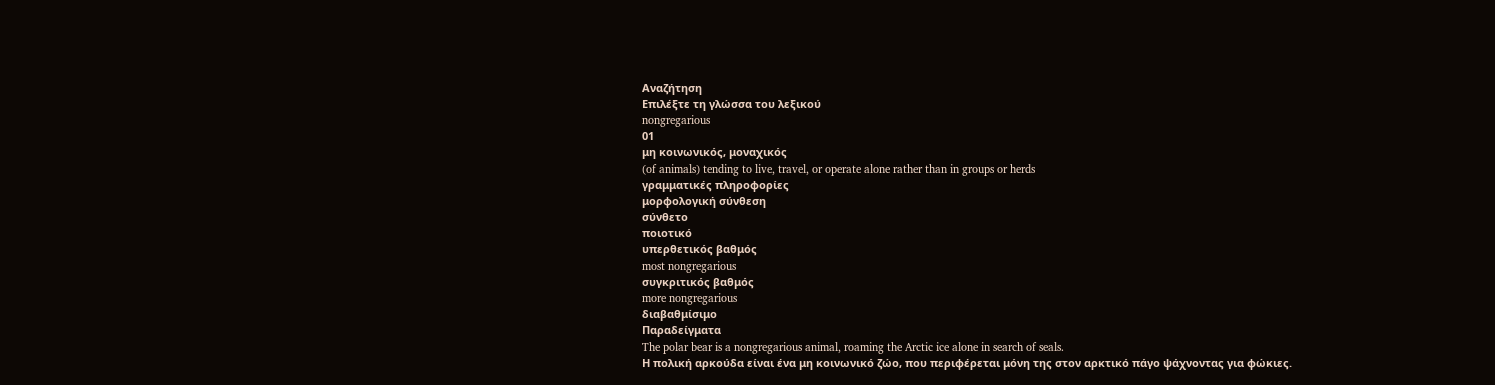Αναζήτηση
Επιλέξτε τη γλώσσα του λεξικού
nongregarious
01
μη κοινωνικός, μοναχικός
(of animals) tending to live, travel, or operate alone rather than in groups or herds
γραμματικές πληροφορίες
μορφολογική σύνθεση
σύνθετο
ποιοτικό
υπερθετικός βαθμός
most nongregarious
συγκριτικός βαθμός
more nongregarious
διαβαθμίσιμο
Παραδείγματα
The polar bear is a nongregarious animal, roaming the Arctic ice alone in search of seals.
Η πολική αρκούδα είναι ένα μη κοινωνικό ζώο, που περιφέρεται μόνη της στον αρκτικό πάγο ψάχνοντας για φώκιες.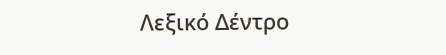Λεξικό Δέντρο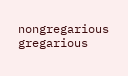nongregarious
gregarious